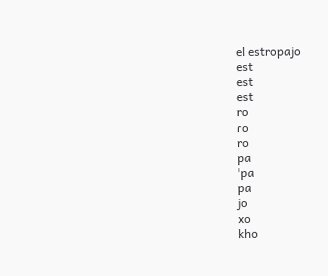el estropajo
est
est
est
ro
ɾo
ro
pa
ˈpa
pa
jo
xo
kho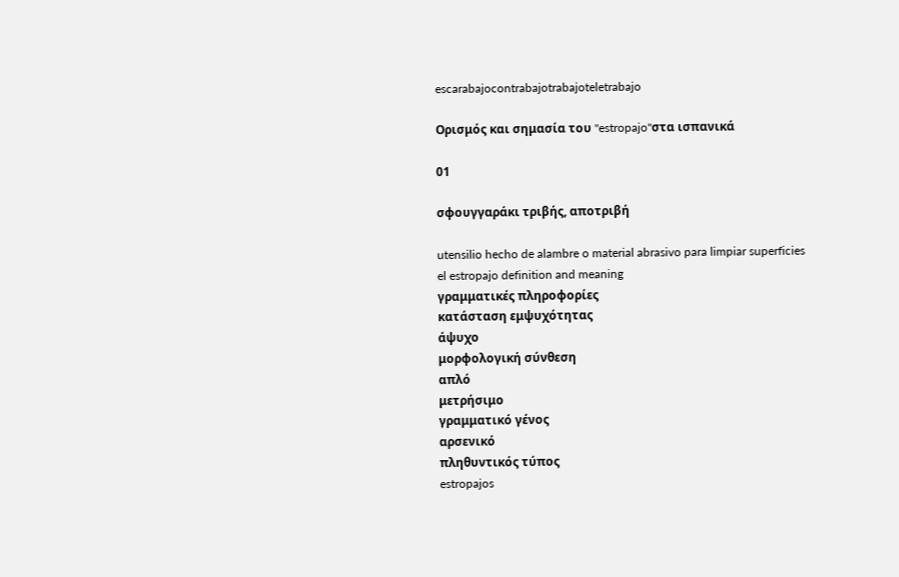escarabajocontrabajotrabajoteletrabajo

Ορισμός και σημασία του "estropajo"στα ισπανικά

01

σφουγγαράκι τριβής, αποτριβή

utensilio hecho de alambre o material abrasivo para limpiar superficies
el estropajo definition and meaning
γραμματικές πληροφορίες
κατάσταση εμψυχότητας
άψυχο
μορφολογική σύνθεση
απλό
μετρήσιμο
γραμματικό γένος
αρσενικό
πληθυντικός τύπος
estropajos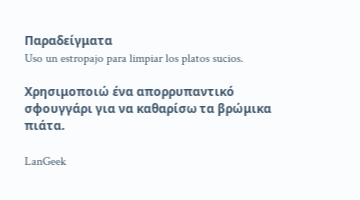Παραδείγματα
Uso un estropajo para limpiar los platos sucios.

Χρησιμοποιώ ένα απορρυπαντικό σφουγγάρι για να καθαρίσω τα βρώμικα πιάτα.

LanGeek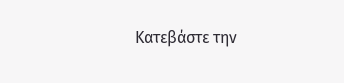Κατεβάστε την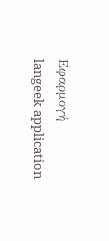Εφαρμογή
langeek application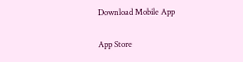Download Mobile App

App Store